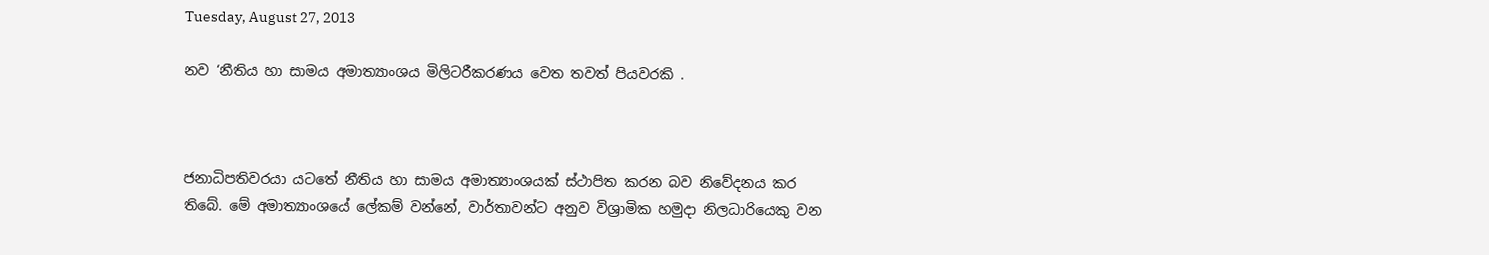Tuesday, August 27, 2013

නව ‘නීතිය හා සාමය අමාත්‍යාංශය මිලිටරීකරණය වෙත තවත් පියවරකි .



ජනාධිපතිවරයා යටතේ නීතිය හා සාමය අමාත්‍යාංශයක් ස්ථාපිත කරන බව නිවේදනය කර තිබේ. මේ අමාත්‍යාංශයේ ලේකම් වන්නේ, වාර්තාවන්ට අනුව විශ්‍රාමික හමුදා නිලධාරියෙකු වන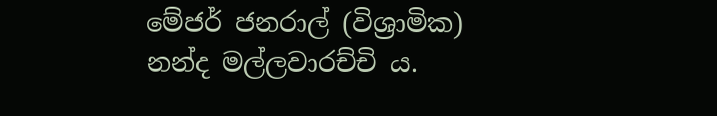මේජර් ජනරාල් (විශ්‍රාමික) නන්ද මල්ලවාරච්චි ය.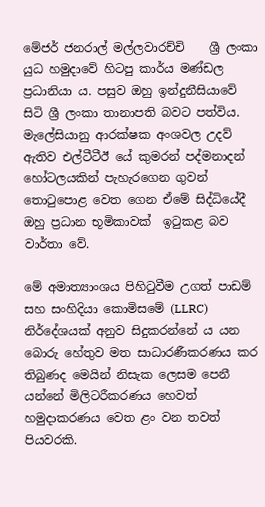මේජර් ජනරාල් මල්ලවාරච්චි    ශ්‍රී ලංකා යුධ හමුදාවේ හිටපු කාර්ය මණ්ඩල ප්‍රධානියා ය. පසුව ඔහු ඉන්දුනීසියාවේ සිටි ශ්‍රී ලංකා තානාපති බවට පත්විය. මැලේසියානු ආරක්ෂක අංශවල උදව් ඇතිව එල්ටීටීඊ යේ කුමරන් පද්මනාදන්  හෝටලයකින් පැහැරගෙන ගුවන් තොටුපොළ වෙත ගෙන ඒමේ සිද්ධියේදී ඔහු ප්‍රධාන භූමිකාවක්  ඉටුකළ බව වාර්තා වේ.

මේ අමාත්‍යාංශය පිහිටුවීම උගත් පාඩම් සහ සංහිදියා කොමිසමේ (LLRC) නිර්දේශයක් අනුව සිදුකරන්නේ ය යන බොරු හේතුව මත සාධාරණීකරණය කර තිබුණද මෙයින් නිසැක ලෙසම පෙනී යන්නේ මිලිටරීකරණය හෙවත් හමුදාකරණය වෙත ළං වන තවත් පියවරකි.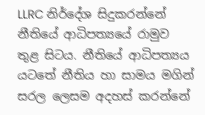LLRC නිර්දේශ සිදුකරන්නේ නීතියේ ආධිපත්‍යයේ රාමුව තුළ සිටය. නීතියේ ආධිපත්‍යය යටතේ නීතිය හා සාමය මගින් සරල ලෙසම අදහස් කරන්නේ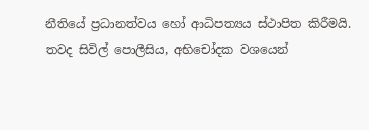නීතියේ ප්‍රධානත්වය හෝ ආධිපත්‍යය ස්ථාපිත කිරීමයි. තවද සිවිල් පොලීසිය, අභිචෝදක වශයෙන්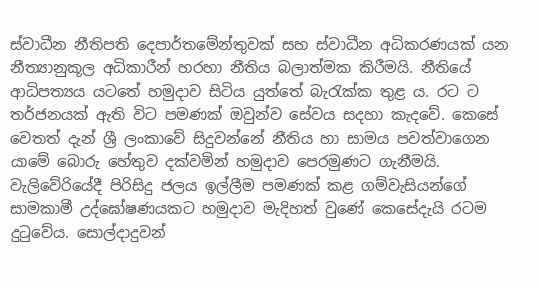ස්වාධීන නීතිපති දෙපාර්තමේන්තුවක් සහ ස්වාධීන අධිකරණයක් යන නීත්‍යානුකූල අධිකාරීන් හරහා නීතිය බලාත්මක කිරීමයි. නීතියේ ආධිපත්‍යය යටතේ හමුදාව සිටිය යුත්තේ බැරැක්ක තුළ ය. රට ට තර්ජනයක් ඇති විට පමණක් ඔවුන්ව සේවය සදහා කැදවේ. කෙසේ වෙතත් දැන් ශ්‍රී ලංකාවේ සිදුවන්නේ නීතිය හා සාමය පවත්වාගෙන යාමේ බොරු හේතුව දක්වමින් හමුදාව පෙරමුණට ගැනීමයි.
වැලිවේරියේදී පිරිසිදු ජලය ඉල්ලීම පමණක් කළ ගම්වැසියන්ගේ සාමකාමී උද්ඝෝෂණයකට හමුදාව මැදිහත් වුණේ කෙසේදැයි රටම දුටුවේය. සොල්දාදුවන්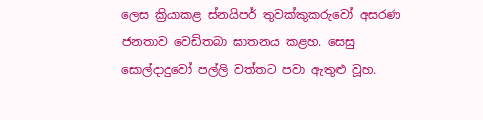ලෙස ක්‍රියාකළ ස්නයිපර් තුවක්කුකරු‍වෝ අසරණ ජනතාව වෙඩිතබා ඝාතනය කළහ. සෙසු සොල්දාදුවෝ පල්ලි වත්තට පවා ඇතුළු වූහ.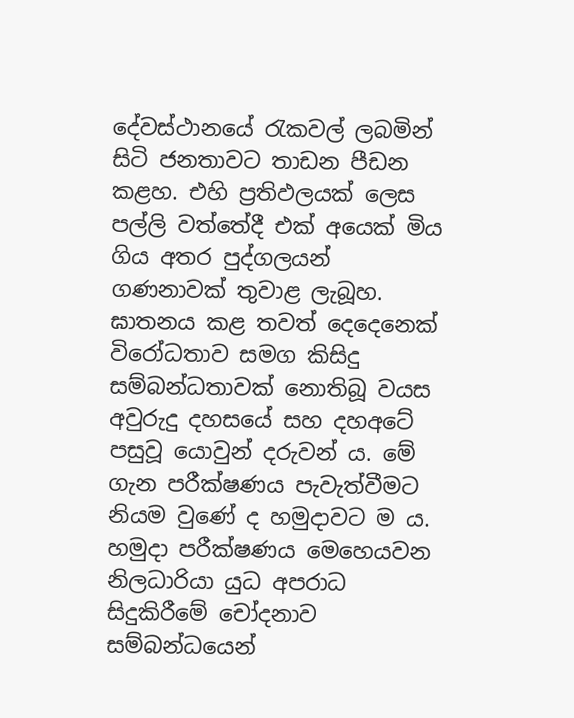දේවස්ථානයේ රැකවල් ලබමින් සිටි ජනතාවට තාඩන පීඩන කළහ. එහි ප්‍රතිඵලයක් ලෙස පල්ලි වත්තේදී එක් අයෙක් මිය ගිය අතර පුද්ගලයන් ගණනාවක් තුවාළ ලැබූහ. ඝාතනය කළ තවත් දෙදෙනෙක් විරෝධතාව සමග කිසිදු සම්බන්ධතාවක් නොතිබූ වයස අවුරුදු දහ‍සයේ සහ දහඅටේ පසුවූ යොවුන් දරුවන් ය. මේ ගැන පරීක්ෂණය පැවැත්වීමට නියම වුණේ ද හමුදාවට ම ය. හමුදා පරීක්ෂණය මෙහෙයවන නිලධාරියා යුධ අපරාධ සිදුකිරීමේ චෝදනාව සම්බන්ධයෙන්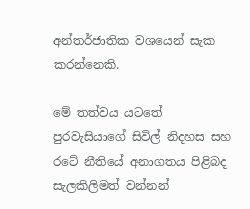අන්තර්ජාතික වශයෙන් සැක කරන්නෙකි.

මේ තත්වය යටතේ පුරවැසියා‍ගේ සිවිල් නිදහස සහ රටේ නීතියේ අනාගතය පිළිබද සැලකිලිමත් වන්නන්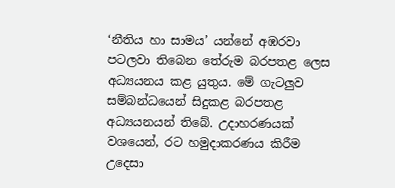‘නීතිය හා සාමය’ යන්නේ අඹරවා පටලවා තිබෙන තේරුම බරපතළ ලෙස අධ්‍යයනය කළ යුතුය. මේ ගැටලුව සම්බන්ධයෙන් සිදුකළ බරපතළ අධ්‍යයනයන් තිබේ. උදාහරණයක් වශයෙන්, රට හමුදාකරණය කිරීම උදෙසා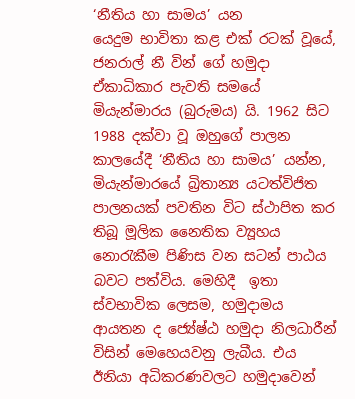‘නීතිය හා සාමය’ යන යෙදුම ‍භාවිතා කළ එක් රටක් වූයේ, ජනරාල් නී වින් ගේ හමුදා ඒකාධිකාර පැවති සමයේ  මියැන්මාරය (බුරුමය) යි. 1962 සිට 1988 දක්වා වූ ඔහුගේ පාලන කාලයේදී ‘නීතිය හා සාමය’ යන්න, මියැන්මාරයේ බ්‍රිතාන්‍ය යටත්විජිත පාලනයක් පවතින විට ස්ථාපිත කර තිබූ මූලික නෛතික ව්‍යූහය නොරැකීම පිණිස වන සටන් පාඨය බවට පත්විය. මෙහිදී  ඉතා ස්වභාවික ලෙසම, හමුදාමය ආයතන ද ජ්‍යේෂ්ඨ හමුදා නිලධාරීන් විසින් මෙහෙයවනු ලැබීය. එය ඊනියා අධිකරණවලට හමුදාවෙන්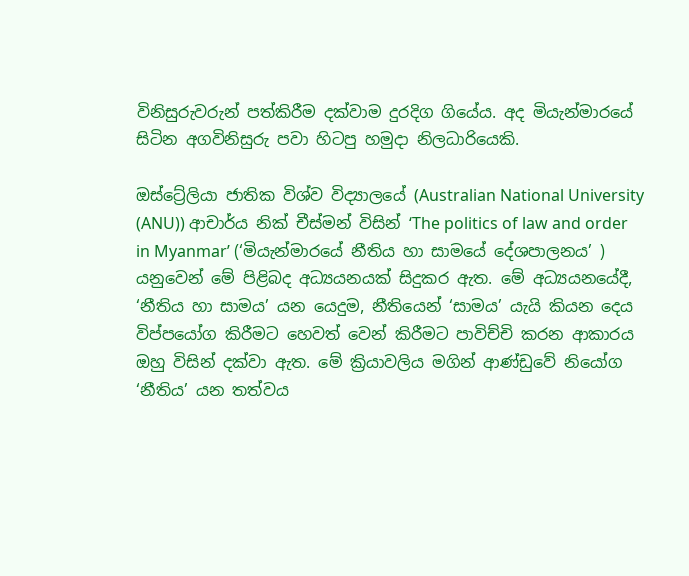විනිසුරුවරුන් පත්කිරීම දක්වාම දුරදිග ගියේය. අද මියැන්මාරයේ සිටින අගවිනිසුරු පවා හිටපු හමුදා නිලධාරියෙකි.

ඔස්ට්‍රේලියා ජාතික විශ්ව විද්‍යාලයේ (Australian National University (ANU)) ආචාර්ය නික් චීස්මන් විසින් ‘The politics of law and order in Myanmar’ (‘මියැන්මාරයේ නීති‍ය හා සාමයේ දේශපාලනය’ ) යනුවෙන් මේ පිළිබද අධ්‍යයනයක් සිදුකර ඇත. මේ අධ්‍යයනයේදී, ‘නීතිය හා සාමය’ යන යෙදුම, නීතියෙන් ‘සාමය’ යැයි කියන දෙය විප්පයෝග කිරීමට හෙවත් වෙන් කිරීමට පාවිච්චි කරන ආකාරය ඔහු විසින් දක්වා ඇත. මේ ක්‍රියාවලිය මගින් ආණ්ඩුවේ නියෝග ‘නීතිය’ යන තත්වය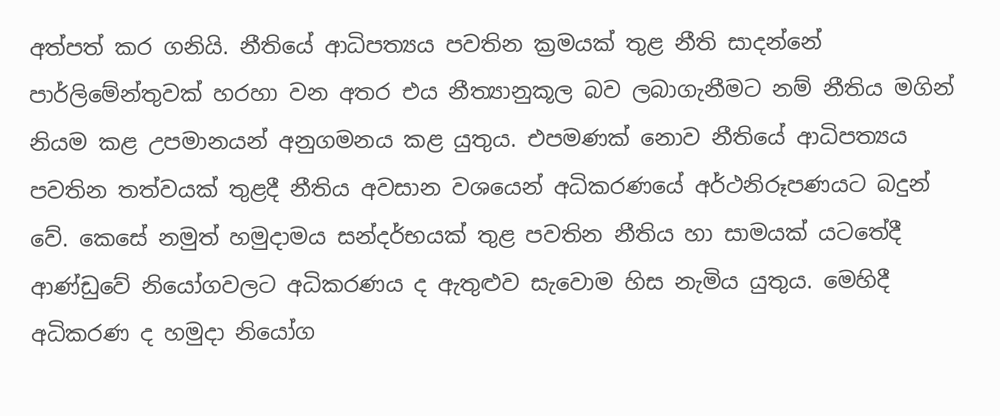අත්පත් කර ගනියි. නීතියේ ආධිපත්‍යය පවතින ක්‍රමයක් තුළ නීති සාදන්නේ පාර්ලිමේන්තුවක් හරහා වන අතර එය නීත්‍යානුකූල බව ලබාගැනීමට නම් නීතිය මගින් නියම කළ උපමානයන් අනුගමනය කළ යුතුය. එපමණක් නොව නීතියේ ආධිපත්‍යය පවතින තත්වයක් තුළදී නීතිය අවසාන වශයෙන් අධිකරණයේ අර්ථනිරූපණයට බදුන් වේ. කෙසේ නමුත් හමුදාමය සන්දර්භයක් තුළ පවතින නීතිය හා සාමයක් යටතේදී ආණ්ඩුවේ නියෝගවලට අධිකරණය ද ඇතුළුව ‍සැවොම හිස නැමිය යුතුය. මෙහිදී අධිකරණ ද හමුදා නියෝග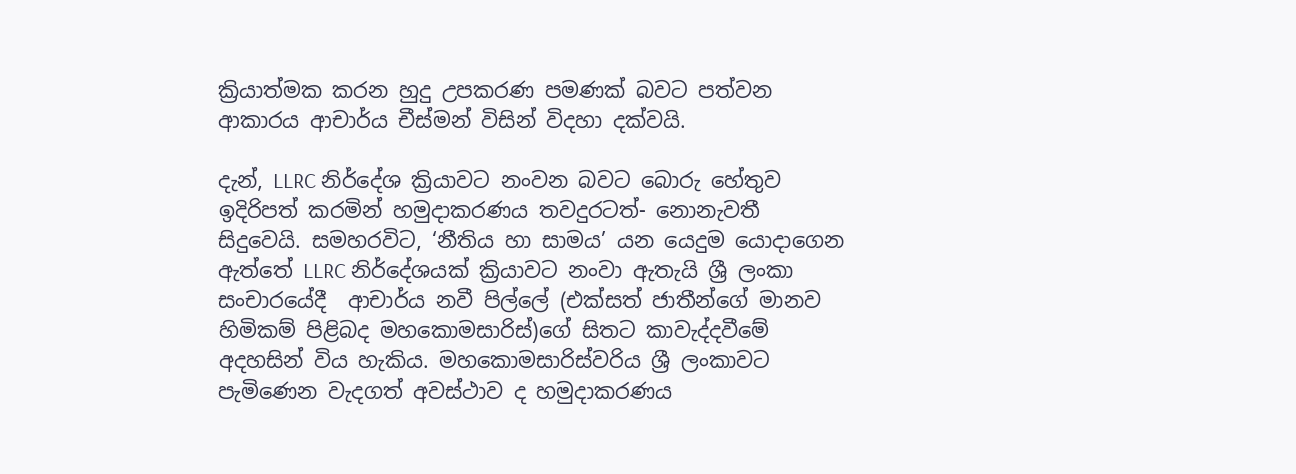ක්‍රියාත්මක කරන හුදු උපකරණ පමණක් බවට පත්වන ආකාරය ආචාර්ය චීස්මන් විසින් විදහා දක්වයි.

දැන්, LLRC නිර්දේශ ක්‍රියාවට නංවන බවට බොරු හේතුව ඉදිරිපත් කරමින් හමුදාකරණය තවදුරටත්- නොනැවතී සිදුවෙයි. සමහරවිට, ‘නීතිය හා සාමය’ යන යෙදුම යො‍දාගෙන ඇත්තේ LLRC නි‍ර්දේශයක් ක්‍රියාවට නංවා ඇතැයි ශ්‍රී ලංකා සංචාරයේදී  ආචාර්ය නවී පිල්ලේ (එක්සත් ජාතීන්ගේ මානව හිමිකම් පිළිබද මහකොමසාරිස්)ගේ සිතට කාවැද්දවීමේ අදහසින් විය හැකිය. මහකොමසාරිස්වරිය ශ්‍රී ලංකාවට පැමිණෙන වැදගත් අවස්ථාව ද හමුදාකරණය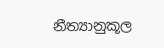නීත්‍යානුකූල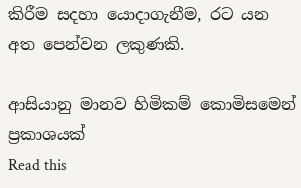කිරීම සදහා යොදාගැනීම, රට යන අත පෙන්වන ලකුණකි.

ආසියානු මානව හිමිකම් කොමිස‍මෙන් ප්‍රකාශයක්
Read this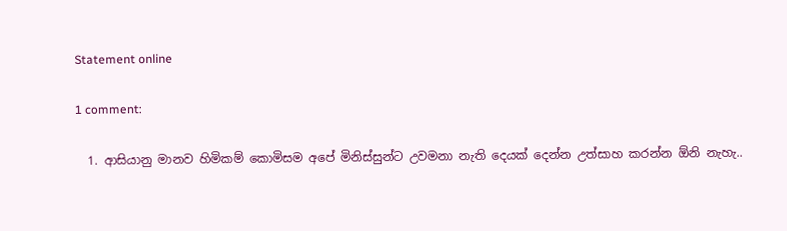Statement online

1 comment:

  1. ආසියානු මානව හිමිකම් කොමිසම අපේ මිනිස්සුන්ට උවමනා නැති දෙයක් දෙන්න උත්සාහ කරන්න ඕනි නැහැ..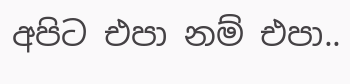අපිට එපා නම් එපා..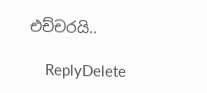එච්චරයි..

    ReplyDelete